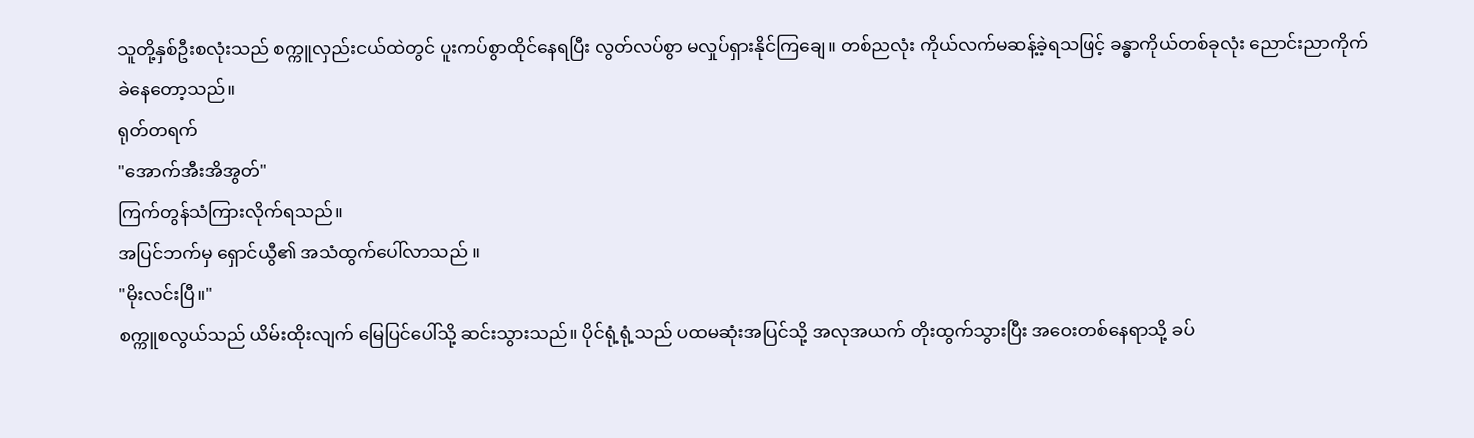သူတို့နှစ်ဦးစလုံးသည် စက္ကူလှည်းငယ်ထဲတွင် ပူးကပ်စွာထိုင်နေရပြီး လွတ်လပ်စွာ မလှုပ်ရှားနိုင်ကြချေ။ တစ်ညလုံး ကိုယ်လက်မဆန့်ခဲ့ရသဖြင့် ခန္ဓာကိုယ်တစ်ခုလုံး ညောင်းညာကိုက်ခဲနေတော့သည်။
ရုတ်တရက်
"အောက်အီးအိအွတ်"
ကြက်တွန်သံကြားလိုက်ရသည်။
အပြင်ဘက်မှ ရှောင်ယွီ၏ အသံထွက်ပေါ်လာသည် ။
"မိုးလင်းပြီ။"
စက္ကူစလွယ်သည် ယိမ်းထိုးလျက် မြေပြင်ပေါ်သို့ ဆင်းသွားသည်။ ပိုင်ရုံ့ရုံ့သည် ပထမဆုံးအပြင်သို့ အလုအယက် တိုးထွက်သွားပြီး အဝေးတစ်နေရာသို့ ခပ်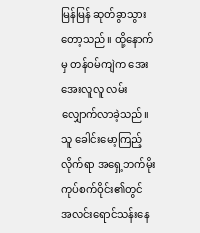မြန်မြန် ဆုတ်ခွာသွားတော့သည်။ ထို့နောက်မှ တန်ဝမ်ကျဲက အေးအေးလူလူ လမ်းလျှောက်လာခဲ့သည်။
သူ ခေါင်းမော့ကြည့်လိုက်ရာ အရှေ့ဘက်မိုးကုပ်စက်ဝိုင်း၏တွင် အလင်းရောင်သန်းနေ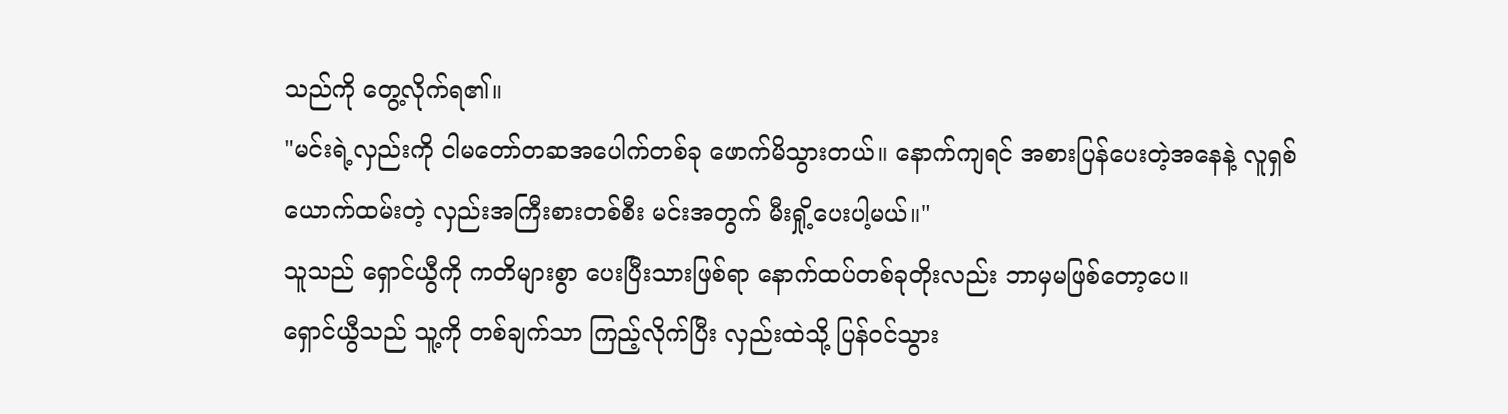သည်ကို တွေ့လိုက်ရ၏။
"မင်းရဲ့လှည်းကို ငါမတော်တဆအပေါက်တစ်ခု ဖောက်မိသွားတယ်။ နောက်ကျရင် အစားပြန်ပေးတဲ့အနေနဲ့ လူရှစ်ယောက်ထမ်းတဲ့ လှည်းအကြီးစားတစ်စီး မင်းအတွက် မီးရှို့ပေးပါ့မယ်။"
သူသည် ရှောင်ယွီကို ကတိများစွာ ပေးပြီးသားဖြစ်ရာ နောက်ထပ်တစ်ခုတိုးလည်း ဘာမှမဖြစ်တော့ပေ။
ရှောင်ယွီသည် သူ့ကို တစ်ချက်သာ ကြည့်လိုက်ပြီး လှည်းထဲသို့ ပြန်ဝင်သွား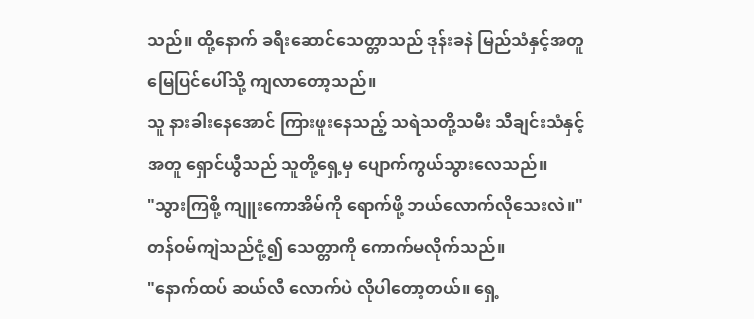သည်။ ထို့နောက် ခရီးဆောင်သေတ္တာသည် ဒုန်းခနဲ မြည်သံနှင့်အတူ မြေပြင်ပေါ်သို့ ကျလာတော့သည်။
သူ နားခါးနေအောင် ကြားဖူးနေသည့် သရဲသတို့သမီး သီချင်းသံနှင့်အတူ ရှောင်ယွီသည် သူတို့ရှေ့မှ ပျောက်ကွယ်သွားလေသည်။
"သွားကြစို့ ကျူးကောအိမ်ကို ရောက်ဖို့ ဘယ်လောက်လိုသေးလဲ။"
တန်ဝမ်ကျဲသည်ငုံ့၍ သေတ္တာကို ကောက်မလိုက်သည်။
"နောက်ထပ် ဆယ်လီ လောက်ပဲ လိုပါတော့တယ်။ ရှေ့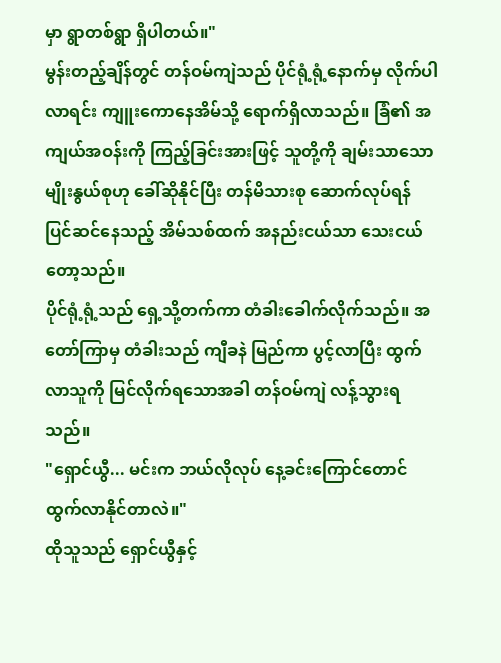မှာ ရွာတစ်ရွာ ရှိပါတယ်။"
မွန်းတည့်ချိန်တွင် တန်ဝမ်ကျဲသည် ပိုင်ရုံ့ရုံ့နောက်မှ လိုက်ပါလာရင်း ကျူးကောနေအိမ်သို့ ရောက်ရှိလာသည်။ ခြံ၏ အကျယ်အဝန်းကို ကြည့်ခြင်းအားဖြင့် သူတို့ကို ချမ်းသာသောမျိုးနွယ်စုဟု ခေါ်ဆိုနိုင်ပြီး တန်မိသားစု ဆောက်လုပ်ရန် ပြင်ဆင်နေသည့် အိမ်သစ်ထက် အနည်းငယ်သာ သေးငယ်တော့သည်။
ပိုင်ရုံ့ရုံ့သည် ရှေ့သို့တက်ကာ တံခါးခေါက်လိုက်သည်။ အတော်ကြာမှ တံခါးသည် ကျီခနဲ မြည်ကာ ပွင့်လာပြီး ထွက်လာသူကို မြင်လိုက်ရသောအခါ တန်ဝမ်ကျဲ လန့်သွားရသည်။
"ရှောင်ယွီ... မင်းက ဘယ်လိုလုပ် နေ့ခင်းကြောင်တောင် ထွက်လာနိုင်တာလဲ။"
ထိုသူသည် ရှောင်ယွီနှင့်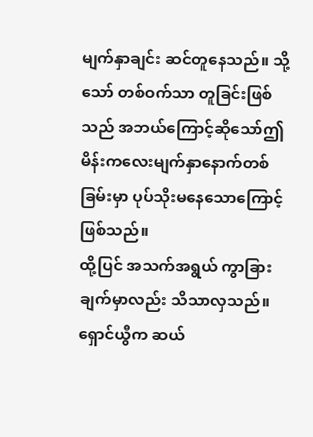မျက်နှာချင်း ဆင်တူနေသည်။ သို့သော် တစ်ဝက်သာ တူခြင်းဖြစ်သည် အဘယ်ကြောင့်ဆိုသော်ဤမိန်းကလေးမျက်နှာနောက်တစ်ခြမ်းမှာ ပုပ်သိုးမနေသောကြောင့်ဖြစ်သည်။
ထို့ပြင် အသက်အရွယ် ကွာခြားချက်မှာလည်း သိသာလှသည်။ ရှောင်ယွီက ဆယ်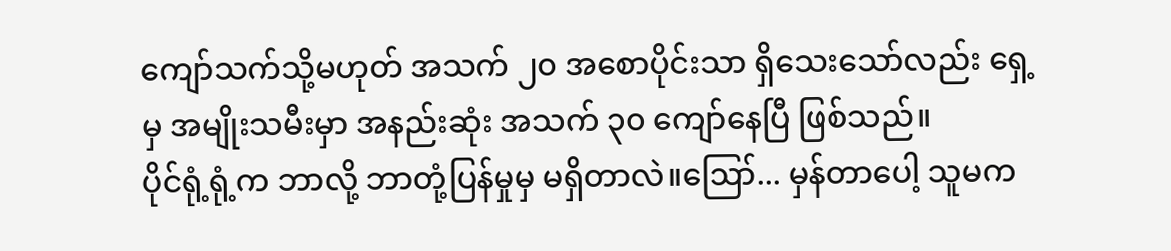ကျော်သက်သို့မဟုတ် အသက် ၂၀ အစောပိုင်းသာ ရှိသေးသော်လည်း ရှေ့မှ အမျိုးသမီးမှာ အနည်းဆုံး အသက် ၃၀ ကျော်နေပြီ ဖြစ်သည်။
ပိုင်ရုံ့ရုံ့က ဘာလို့ ဘာတုံ့ပြန်မှုမှ မရှိတာလဲ။ဪ... မှန်တာပေါ့ သူမက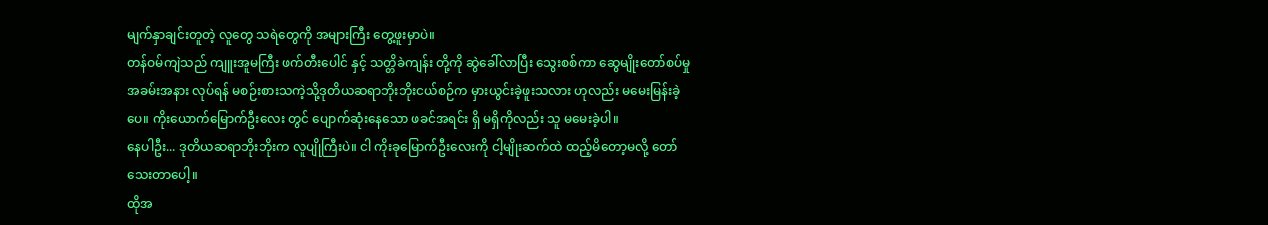မျက်နှာချင်းတူတဲ့ လူတွေ သရဲတွေကို အများကြီး တွေ့ဖူးမှာပဲ။
တန်ဝမ်ကျဲသည် ကျူးအူမကြီး ဖက်တီးပေါင် နှင့် သတ္တိခဲကျန်း တို့ကို ဆွဲခေါ်လာပြီး သွေးစစ်ကာ ဆွေမျိုးတော်စပ်မှု အခမ်းအနား လုပ်ရန် မစဉ်းစားသကဲ့သို့ဒုတိယဆရာဘိုးဘိုးငယ်စဉ်က မှားယွင်းခဲ့ဖူးသလား ဟုလည်း မမေးမြန်းခဲ့ပေ။ ကိုးယောက်မြောက်ဦးလေး တွင် ပျောက်ဆုံးနေသော ဖခင်အရင်း ရှိ မရှိကိုလည်း သူ မမေးခဲ့ပါ။
နေပါဦး... ဒုတိယဆရာဘိုးဘိုးက လူပျိုကြီးပဲ။ ငါ ကိုးခုမြောက်ဦးလေးကို ငါ့မျိုးဆက်ထဲ ထည့်မိတော့မလို့ တော်သေးတာပေါ့။
ထိုအ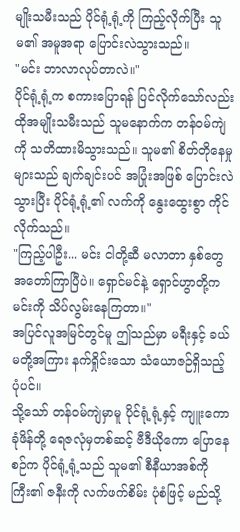မျိုးသမီးသည် ပိုင်ရုံ့ရုံ့ကို ကြည့်လိုက်ပြီး သူမ၏ အမူအရာ ပြောင်းလဲသွားသည်။
"မင်း ဘာလာလုပ်တာလဲ။"
ပိုင်ရုံ့ရုံ့က စကားပြောရန် ပြင်လိုက်သော်လည်း ထိုအမျိုးသမီးသည် သူမနောက်က တန်ဝမ်ကျဲကို သတိထားမိသွားသည်။ သူမ၏ စိတ်တိုနေမှုများသည် ချက်ချင်းပင် အပြုံးအဖြစ် ပြောင်းလဲသွားပြီး ပိုင်ရုံ့ရုံ့၏ လက်ကို နွေးထွေးစွာ ကိုင်လိုက်သည်။
"ကြည့်ပါဦး... မင်း ငါတို့ဆီ မလာတာ နှစ်တွေ အတော်ကြာပြီပဲ။ ရှောင်မင်နဲ့ ရှောင်ဟွာတို့က မင်းကို သိပ်လွမ်းနေကြတာ။"
အပြင်လူအမြင်တွင်မူ ဤသည်မှာ မရီးနှင့် ခယ်မတို့အကြား နက်ရှိုင်းသော သံယောဇဉ်ရှိသည့်ပုံပင်။
သို့သော် တန်ဝမ်ကျဲမှာမူ ပိုင်ရုံ့ရုံ့နှင့် ကျူးကောခုံဖိန်တို့ ရေဇလုံမှတစ်ဆင့် ဗီဒီယိုကော ပြောနေစဉ်က ပိုင်ရုံ့ရုံ့သည် သူမ၏ စီနီယာအစ်ကိုကြီး၏ ဇနီးကို လက်ဖက်စိမ်း ပုံစံဖြင့် မည်သို့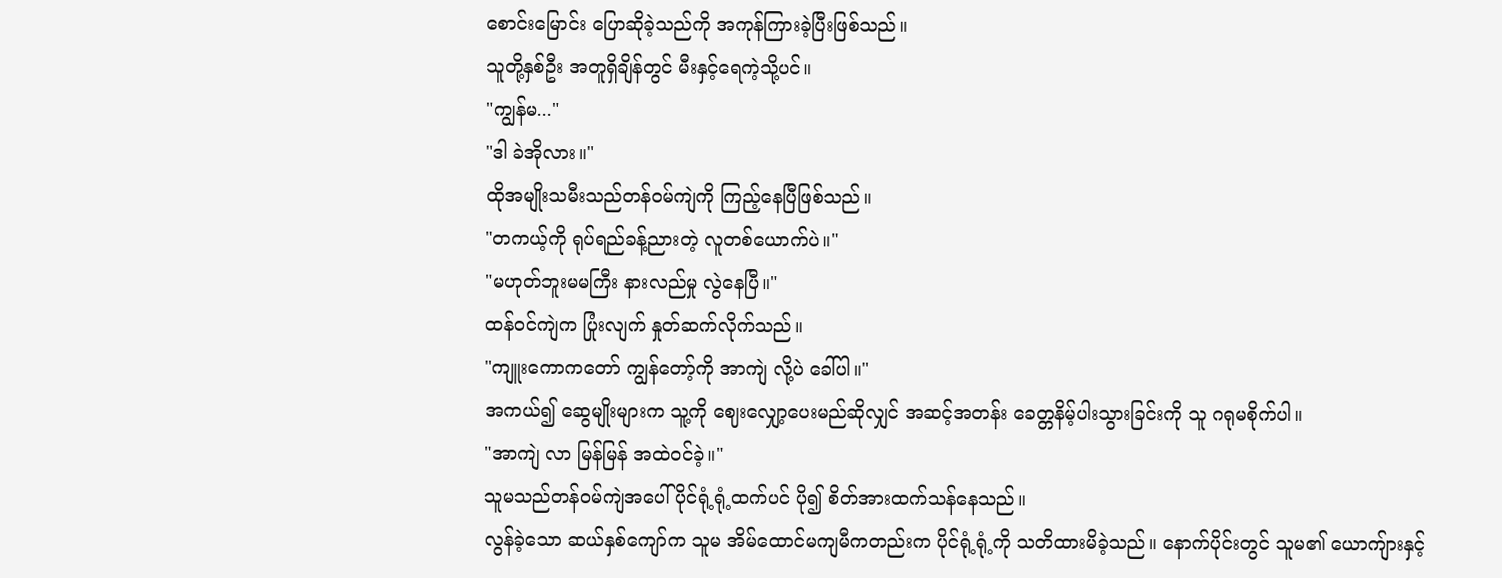စောင်းမြောင်း ပြောဆိုခဲ့သည်ကို အကုန်ကြားခဲ့ပြီးဖြစ်သည်။
သူတို့နှစ်ဦး အတူရှိချိန်တွင် မီးနှင့်ရေကဲ့သို့ပင်။
"ကျွန်မ..."
"ဒါ ခဲအိုလား။"
ထိုအမျိုးသမီးသည်တန်ဝမ်ကျဲကို ကြည့်နေပြီဖြစ်သည်။
"တကယ့်ကို ရုပ်ရည်ခန့်ညားတဲ့ လူတစ်ယောက်ပဲ။"
"မဟုတ်ဘူးမမကြီး နားလည်မှု လွဲနေပြီ။"
ထန်ဝင်ကျဲက ပြုံးလျက် နှုတ်ဆက်လိုက်သည်။
"ကျူးကောကတော် ကျွန်တော့်ကို အာကျဲ လို့ပဲ ခေါ်ပါ။"
အကယ်၍ ဆွေမျိုးများက သူ့ကို ဈေးလျှော့ပေးမည်ဆိုလျှင် အဆင့်အတန်း ခေတ္တနိမ့်ပါးသွားခြင်းကို သူ ဂရုမစိုက်ပါ။
"အာကျဲ လာ မြန်မြန် အထဲဝင်ခဲ့။"
သူမသည်တန်ဝမ်ကျဲအပေါ် ပိုင်ရုံ့ရုံ့ထက်ပင် ပို၍ စိတ်အားထက်သန်နေသည်။
လွန်ခဲ့သော ဆယ်နှစ်ကျော်က သူမ အိမ်ထောင်မကျမီကတည်းက ပိုင်ရုံ့ရုံ့ကို သတိထားမိခဲ့သည်။ နောက်ပိုင်းတွင် သူမ၏ ယောကျ်ားနှင့်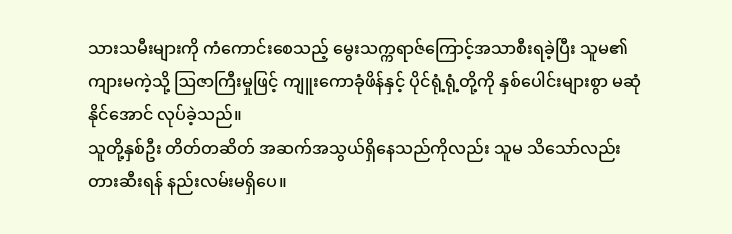သားသမီးများကို ကံကောင်းစေသည့် မွေးသက္ကရာဇ်ကြောင့်အသာစီးရခဲ့ပြီး သူမ၏ ကျားမကဲ့သို့ ဩဇာကြီးမှုဖြင့် ကျူးကောခုံဖိန်နှင့် ပိုင်ရုံ့ရုံ့တို့ကို နှစ်ပေါင်းများစွာ မဆုံနိုင်အောင် လုပ်ခဲ့သည်။
သူတို့နှစ်ဦး တိတ်တဆိတ် အဆက်အသွယ်ရှိနေသည်ကိုလည်း သူမ သိသော်လည်း တားဆီးရန် နည်းလမ်းမရှိပေ။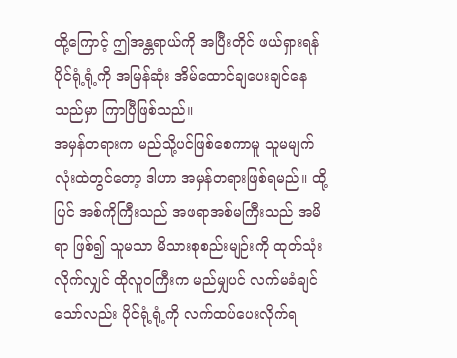ထို့ကြောင့် ဤအန္တရာယ်ကို အပြီးတိုင် ဖယ်ရှားရန် ပိုင်ရုံ့ရုံ့ကို အမြန်ဆုံး အိမ်ထောင်ချပေးချင်နေသည်မှာ ကြာပြီဖြစ်သည်။
အမှန်တရားက မည်သို့ပင်ဖြစ်စေကာမူ သူမမျက်လုံးထဲတွင်တော့ ဒါဟာ အမှန်တရားဖြစ်ရမည်။ ထို့ပြင် အစ်ကိုကြီးသည် အဖရာအစ်မကြီးသည် အမိရာ ဖြစ်၍ သူမသာ မိသားစုစည်းမျဉ်းကို ထုတ်သုံးလိုက်လျှင် ထိုလူဝကြီးက မည်မျှပင် လက်မခံချင်သော်လည်း ပိုင်ရုံ့ရုံ့ကို လက်ထပ်ပေးလိုက်ရ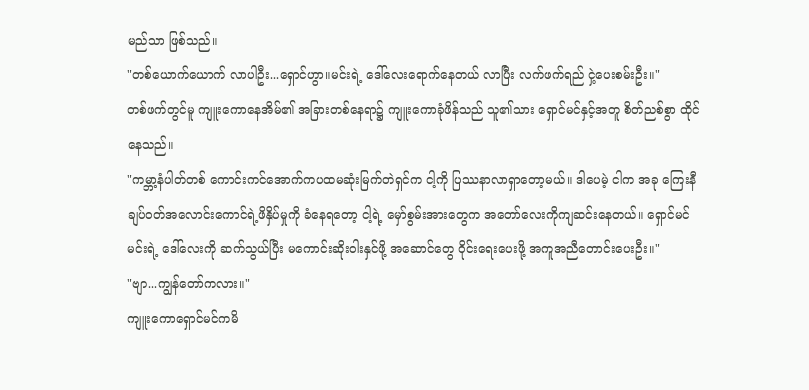မည်သာ ဖြစ်သည်။
"တစ်ယောက်ယောက် လာပါဦး...ရှောင်ဟွာ။မင်းရဲ့ ဒေါ်လေးရောက်နေတယ် လာပြီး လက်ဖက်ရည် ငှဲ့ပေးစမ်းဦး။"
တစ်ဖက်တွင်မူ ကျူးကောနေအိမ်၏ အခြားတစ်နေရာ၌ ကျူးကောခုံဖိန်သည် သူ၏သား ရှောင်မင်နှင့်အတူ စိတ်ညစ်စွာ ထိုင်နေသည်။
"ကမ္ဘာ့နံပါတ်တစ် ကောင်းကင်အောက်ကပထမဆုံးမြက်တဲရှင်က ငါ့ကို ပြဿနာလာရှာတော့မယ်။ ဒါပေမဲ့ ငါက အခု ကြေးနီချပ်ဝတ်အလောင်းကောင်ရဲ့ဖိနှိပ်မှုကို ခံနေရတော့ ငါ့ရဲ့ မှော်စွမ်းအားတွေက အတော်လေးကိုကျဆင်းနေတယ်။ ရှောင်မင် မင်းရဲ့ ဒေါ်လေးကို ဆက်သွယ်ပြီး မကောင်းဆိုးဝါးနှင်ဖို့ အဆောင်တွေ ဝိုင်းရေးပေးဖို့ အကူအညီတောင်းပေးဦး။"
"ဗျာ...ကျွန်တော်ကလား။"
ကျူးကောရှောင်မင်ကမိ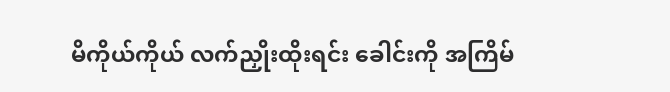မိကိုယ်ကိုယ် လက်ညှိုးထိုးရင်း ခေါင်းကို အကြိမ်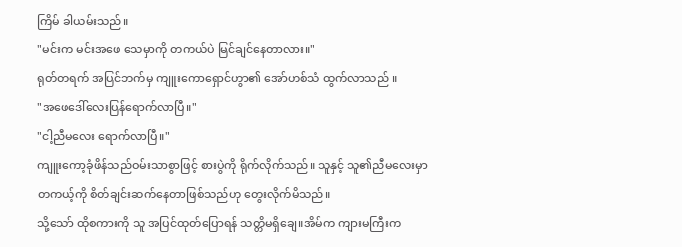ကြိမ် ခါယမ်းသည်။
"မင်းက မင်းအဖေ သေမှာကို တကယ်ပဲ မြင်ချင်နေတာလား။"
ရုတ်တရက် အပြင်ဘက်မှ ကျူးကောရှောင်ဟွာ၏ အော်ဟစ်သံ ထွက်လာသည် ။
"အဖေဒေါ်လေးပြန်ရောက်လာပြီ။"
"ငါ့ညီမလေး ရောက်လာပြီ။"
ကျူးကော့ခုံဖိန်သည်ဝမ်းသာစွာဖြင့် စားပွဲကို ရိုက်လိုက်သည်။ သူနှင့် သူ၏ညီမလေးမှာ တကယ့်ကို စိတ်ချင်းဆက်နေတာဖြစ်သည်ဟု တွေးလိုက်မိသည်။
သို့သော် ထိုစကားကို သူ အပြင်ထုတ်ပြောရန် သတ္တိမရှိချေ။အိမ်က ကျားမကြီးက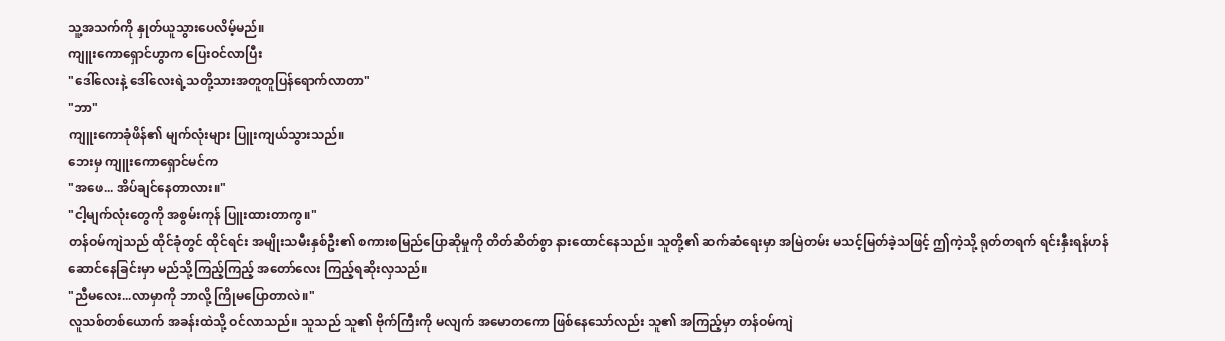သူ့အသက်ကို နှုတ်ယူသွားပေလိမ့်မည်။
ကျူးကောရှောင်ဟွာက ပြေးဝင်လာပြီး
"ဒေါ်လေးနဲ့ ဒေါ်လေးရဲ့သတို့သားအတူတူပြန်ရောက်လာတာ"
"ဘာ"
ကျူးကောခုံဖိန်၏ မျက်လုံးများ ပြူးကျယ်သွားသည်။
ဘေးမှ ကျူးကောရှောင်မင်က
"အဖေ... အိပ်ချင်နေတာလား။"
"ငါ့မျက်လုံးတွေကို အစွမ်းကုန် ပြူးထားတာကွ။"
တန်ဝမ်ကျဲသည် ထိုင်ခုံတွင် ထိုင်ရင်း အမျိုးသမီးနှစ်ဦး၏ စကားစမြည်ပြောဆိုမှုကို တိတ်ဆိတ်စွာ နားထောင်နေသည်။ သူတို့၏ ဆက်ဆံရေးမှာ အမြဲတမ်း မသင့်မြတ်ခဲ့သဖြင့် ဤကဲ့သို့ ရုတ်တရက် ရင်းနှီးရန်ဟန်ဆောင်နေခြင်းမှာ မည်သို့ကြည့်ကြည့် အတော်လေး ကြည့်ရဆိုးလှသည်။
"ညီမလေး...လာမှာကို ဘာလို့ ကြိုမပြောတာလဲ။"
လူသစ်တစ်ယောက် အခန်းထဲသို့ ဝင်လာသည်။ သူသည် သူ၏ ဗိုက်ကြီးကို မလျက် အမောတကော ဖြစ်နေသော်လည်း သူ၏ အကြည့်မှာ တန်ဝမ်ကျဲ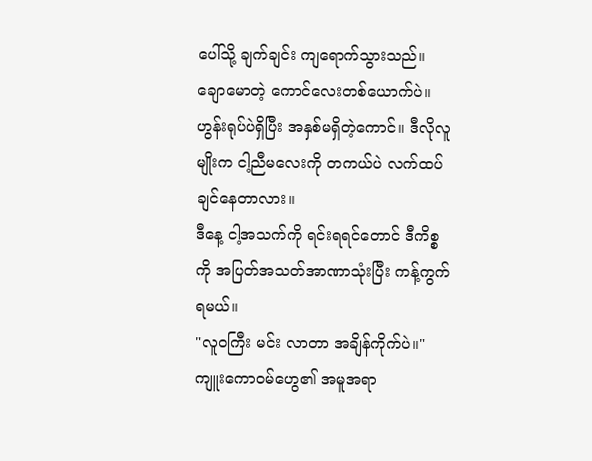ပေါ်သို့ ချက်ချင်း ကျရောက်သွားသည်။
ချောမောတဲ့ ကောင်လေးတစ်ယောက်ပဲ။ဟွန်းရုပ်ပဲရှိပြီး အနှစ်မရှိတဲ့ကောင်။ ဒီလိုလူမျိုးက ငါ့ညီမလေးကို တကယ်ပဲ လက်ထပ်ချင်နေတာလား။
ဒီနေ့ ငါ့အသက်ကို ရင်းရရင်တောင် ဒီကိစ္စကို အပြတ်အသတ်အာဏာသုံးပြီး ကန့်ကွက်ရမယ်။
"လူဝကြီး မင်း လာတာ အချိန်ကိုက်ပဲ။"
ကျူးကောဝမ်ဟွေ၏ အမူအရာ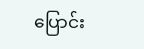ပြောင်း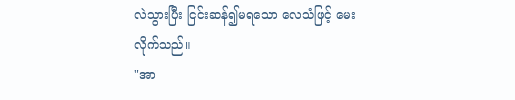လဲသွားပြီး ငြင်းဆန်၍မရသော လေသံဖြင့် မေးလိုက်သည်။
"အာ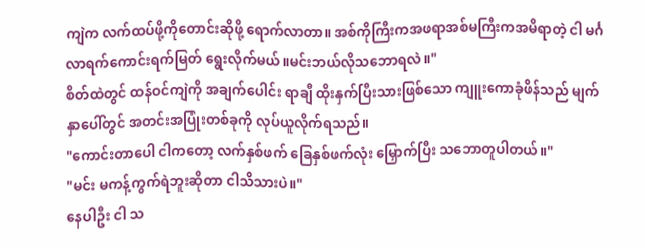ကျဲက လက်ထပ်ဖို့ကိုတောင်းဆိုဖို့ ရောက်လာတာ။ အစ်ကိုကြီးကအဖရာအစ်မကြီးကအမိရာတဲ့ ငါ မင်္ဂလာရက်ကောင်းရက်မြတ် ရွေးလိုက်မယ်။မင်းဘယ်လိုသဘောရလဲ။"
စိတ်ထဲတွင် ထန်ဝင်ကျဲကို အချက်ပေါင်း ရာချီ ထိုးနှက်ပြီးသားဖြစ်သော ကျူးကောခုံဖိန်သည် မျက်နှာပေါ်တွင် အတင်းအပြုံးတစ်ခုကို လုပ်ယူလိုက်ရသည်။
"ကောင်းတာပေါ ငါကတော့ လက်နှစ်ဖက် ခြေနှစ်ဖက်လုံး မြှောက်ပြီး သဘောတူပါတယ်။"
"မင်း မကန့်ကွက်ရဲဘူးဆိုတာ ငါသိသားပဲ။"
နေပါဦး ငါ သ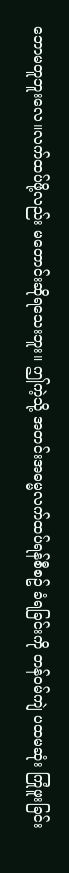ဘောမတူဘူးလေ။လက်ထပ်ဖို့လည်း မတောင်းဆိုရသေးဘူး။ ဤကဲ့သို့ အတင်းအဓမ္မလက်ထပ်ရန်စီစဥ် ခံရခြင်းကို တန်ဝမ်ကျဲ ပထမဆုံး ကြုံဖူးခြင်း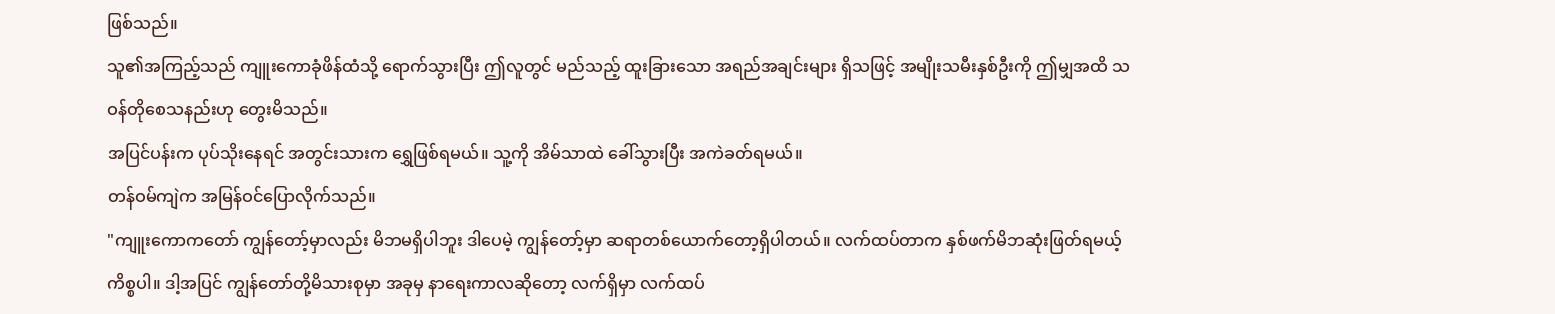ဖြစ်သည်။
သူ၏အကြည့်သည် ကျူးကောခုံဖိန်ထံသို့ ရောက်သွားပြီး ဤလူတွင် မည်သည့် ထူးခြားသော အရည်အချင်းများ ရှိသဖြင့် အမျိုးသမီးနှစ်ဦးကို ဤမျှအထိ သဝန်တိုစေသနည်းဟု တွေးမိသည်။
အပြင်ပန်းက ပုပ်သိုးနေရင် အတွင်းသားက ရွှေဖြစ်ရမယ်။ သူ့ကို အိမ်သာထဲ ခေါ်သွားပြီး အကဲခတ်ရမယ်။
တန်ဝမ်ကျဲက အမြန်ဝင်ပြောလိုက်သည်။
"ကျူးကောကတော် ကျွန်တော့်မှာလည်း မိဘမရှိပါဘူး ဒါပေမဲ့ ကျွန်တော့်မှာ ဆရာတစ်ယောက်တော့ရှိပါတယ်။ လက်ထပ်တာက နှစ်ဖက်မိဘဆုံးဖြတ်ရမယ့်ကိစ္စပါ။ ဒါ့အပြင် ကျွန်တော်တို့မိသားစုမှာ အခုမှ နာရေးကာလဆိုတော့ လက်ရှိမှာ လက်ထပ်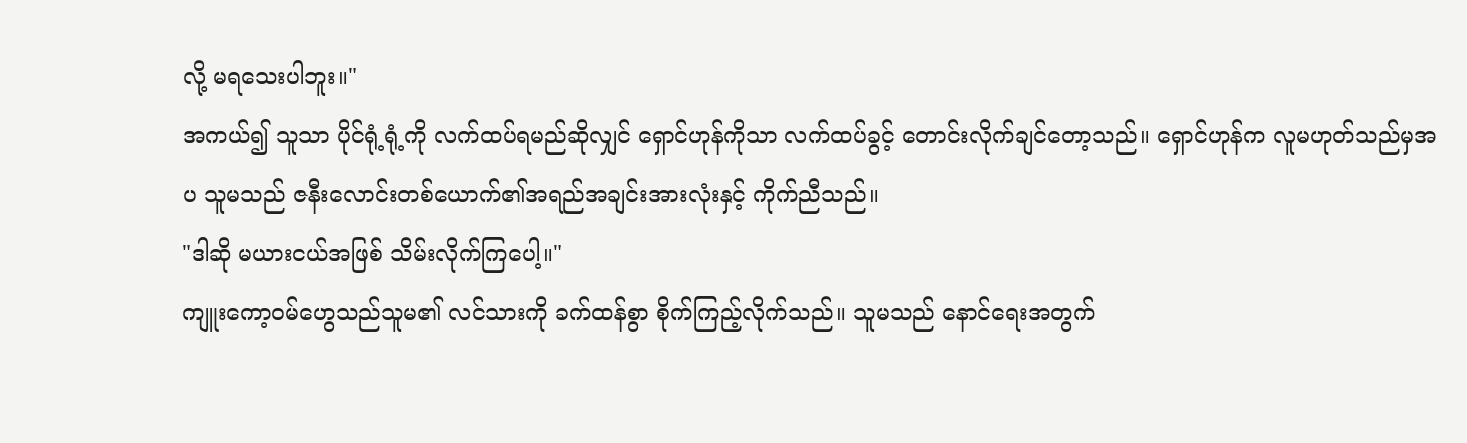လို့ မရသေးပါဘူး။"
အကယ်၍ သူသာ ပိုင်ရုံ့ရုံ့ကို လက်ထပ်ရမည်ဆိုလျှင် ရှောင်ဟုန်ကိုသာ လက်ထပ်ခွင့် တောင်းလိုက်ချင်တော့သည်။ ရှောင်ဟုန်က လူမဟုတ်သည်မှအပ သူမသည် ဇနီးလောင်းတစ်ယောက်၏အရည်အချင်းအားလုံးနှင့် ကိုက်ညီသည်။
"ဒါဆို မယားငယ်အဖြစ် သိမ်းလိုက်ကြပေါ့။"
ကျူးကော့ဝမ်ဟွေသည်သူမ၏ လင်သားကို ခက်ထန်စွာ စိုက်ကြည့်လိုက်သည်။ သူမသည် နောင်ရေးအတွက်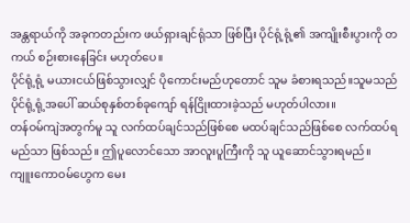အန္တရာယ်ကို အခုကတည်းက ဖယ်ရှားချင်ရုံသာ ဖြစ်ပြီး ပိုင်ရုံ့ရုံ့၏ အကျိုးစီးပွားကို တကယ် စဉ်းစားနေခြင်း မဟုတ်ပေ။
ပိုင်ရုံ့ရုံ့ မယားငယ်ဖြစ်သွားလျှင် ပိုကောင်းမည်ဟုတောင် သူမ ခံစားရသည်။သူမသည် ပိုင်ရုံ့ရုံ့အပေါ် ဆယ်စုနှစ်တစ်ခုကျော် ရန်ငြိုးထားခဲ့သည် မဟုတ်ပါလား။
တန်ဝမ်ကျဲအတွက်မူ သူ လက်ထပ်ချင်သည်ဖြစ်စေ မထပ်ချင်သည်ဖြစ်စေ လက်ထပ်ရမည်သာ ဖြစ်သည်။ ဤပူလောင်သော အာလူးပူကြီးကို သူ ယူဆောင်သွားရမည်။
ကျူးကောဝမ်ဟွေက မေး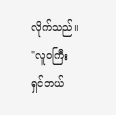လိုက်သည်။
"လူဝကြီး ရှင်ဘယ်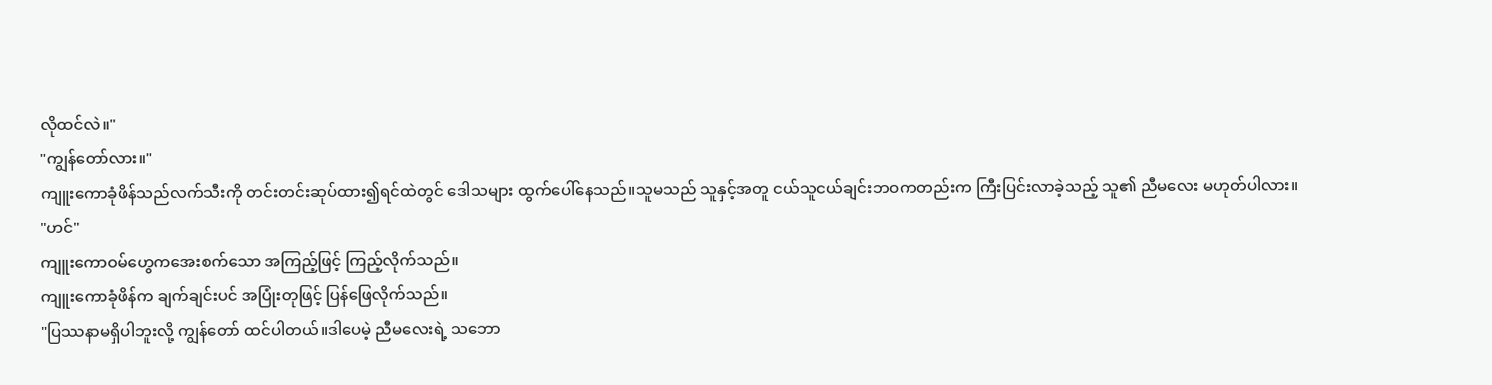လိုထင်လဲ။"
"ကျွန်တော်လား။"
ကျူးကောခုံဖိန်သည်လက်သီးကို တင်းတင်းဆုပ်ထား၍ရင်ထဲတွင် ဒေါသများ ထွက်ပေါ်နေသည်။သူမသည် သူနှင့်အတူ ငယ်သူငယ်ချင်းဘဝကတည်းက ကြီးပြင်းလာခဲ့သည့် သူ၏ ညီမလေး မဟုတ်ပါလား။
"ဟင်"
ကျူးကောဝမ်ဟွေကအေးစက်သော အကြည့်ဖြင့် ကြည့်လိုက်သည်။
ကျူးကောခုံဖိန်က ချက်ချင်းပင် အပြုံးတုဖြင့် ပြန်ဖြေလိုက်သည်။
"ပြဿနာမရှိပါဘူးလို့ ကျွန်တော် ထင်ပါတယ်။ဒါပေမဲ့ ညီမလေးရဲ့ သဘော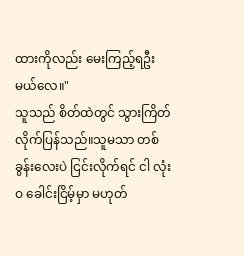ထားကိုလည်း မေးကြည့်ရဦးမယ်လေ။"
သူသည် စိတ်ထဲတွင် သွားကြိတ်လိုက်ပြန်သည်။သူမသာ တစ်ခွန်းလေးပဲ ငြင်းလိုက်ရင် ငါ လုံးဝ ခေါင်းငြိမ့်မှာ မဟုတ်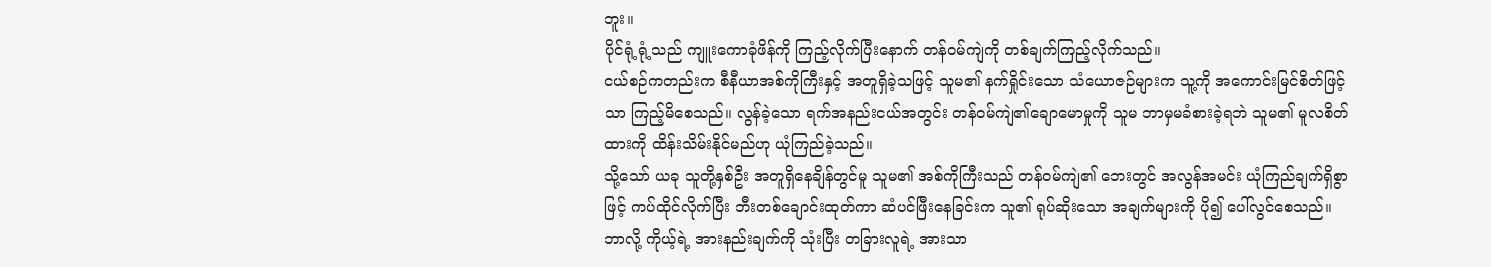ဘူး။
ပိုင်ရုံ့ရုံ့သည် ကျူးကောခုံဖိန်ကို ကြည့်လိုက်ပြီးနောက် တန်ဝမ်ကျဲကို တစ်ချက်ကြည့်လိုက်သည်။
ငယ်စဉ်ကတည်းက စီနီယာအစ်ကိုကြီးနှင့် အတူရှိခဲ့သဖြင့် သူမ၏ နက်ရှိုင်းသော သံယောဇဉ်များက သူ့ကို အကောင်းမြင်စိတ်ဖြင့်သာ ကြည့်မိစေသည်။ လွန်ခဲ့သော ရက်အနည်းငယ်အတွင်း တန်ဝမ်ကျဲ၏ချောမောမှုကို သူမ ဘာမှမခံစားခဲ့ရဘဲ သူမ၏ မူလစိတ်ထားကို ထိန်းသိမ်းနိုင်မည်ဟု ယုံကြည်ခဲ့သည်။
သို့သော် ယခု သူတို့နှစ်ဦး အတူရှိနေချိန်တွင်မူ သူမ၏ အစ်ကိုကြီးသည် တန်ဝမ်ကျဲ၏ ဘေးတွင် အလွန်အမင်း ယုံကြည်ချက်ရှိစွာဖြင့် ကပ်ထိုင်လိုက်ပြီး ဘီးတစ်ချောင်းထုတ်ကာ ဆံပင်ဖြီးနေခြင်းက သူ၏ ရုပ်ဆိုးသော အချက်များကို ပို၍ ပေါ်လွင်စေသည်။
ဘာလို့ ကိုယ့်ရဲ့ အားနည်းချက်ကို သုံးပြီး တခြားလူရဲ့ အားသာ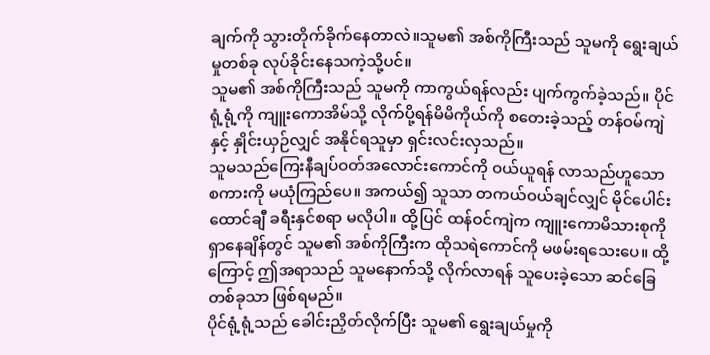ချက်ကို သွားတိုက်ခိုက်နေတာလဲ။သူမ၏ အစ်ကိုကြီးသည် သူမကို ရွေးချယ်မှုတစ်ခု လုပ်ခိုင်းနေသကဲ့သို့ပင်။
သူမ၏ အစ်ကိုကြီးသည် သူမကို ကာကွယ်ရန်လည်း ပျက်ကွက်ခဲ့သည်။ ပိုင်ရုံ့ရုံ့ကို ကျူးကောအိမ်သို့ လိုက်ပို့ရန်မိမိကိုယ်ကို စတေးခဲ့သည့် တန်ဝမ်ကျဲနှင့် နှိုင်းယှဉ်လျှင် အနိုင်ရသူမှာ ရှင်းလင်းလှသည်။
သူမသည်ကြေးနီချပ်ဝတ်အလောင်းကောင်ကို ဝယ်ယူရန် လာသည်ဟူသော စကားကို မယုံကြည်ပေ။ အကယ်၍ သူသာ တကယ်ဝယ်ချင်လျှင် မိုင်ပေါင်းထောင်ချီ ခရီးနှင်စရာ မလိုပါ။ ထို့ပြင် ထန်ဝင်ကျဲက ကျူးကောမိသားစုကို ရှာနေချိန်တွင် သူမ၏ အစ်ကိုကြီးက ထိုသရဲကောင်ကို မဖမ်းရသေးပေ။ ထို့ကြောင့် ဤအရာသည် သူမနောက်သို့ လိုက်လာရန် သူပေးခဲ့သော ဆင်ခြေတစ်ခုသာ ဖြစ်ရမည်။
ပိုင်ရုံ့ရုံ့သည် ခေါင်းညှိတ်လိုက်ပြီး သူမ၏ ရွေးချယ်မှုကို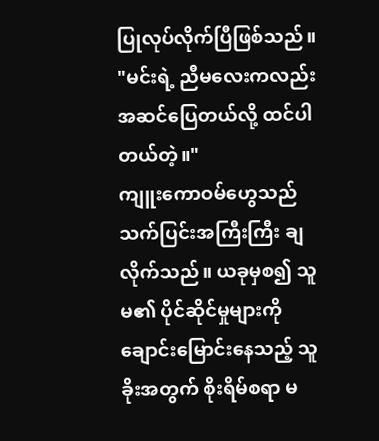ပြုလုပ်လိုက်ပြီဖြစ်သည်။
"မင်းရဲ့ ညီမလေးကလည်း အဆင်ပြေတယ်လို့ ထင်ပါတယ်တဲ့။"
ကျူးကောဝမ်ဟွေသည်သက်ပြင်းအကြီးကြီး ချလိုက်သည်။ ယခုမှစ၍ သူမ၏ ပိုင်ဆိုင်မှုများကို ချောင်းမြောင်းနေသည့် သူခိုးအတွက် စိုးရိမ်စရာ မ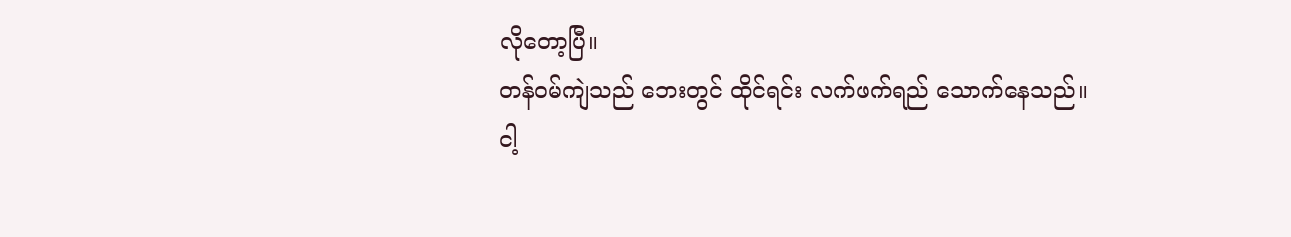လိုတော့ပြီ။
တန်ဝမ်ကျဲသည် ဘေးတွင် ထိုင်ရင်း လက်ဖက်ရည် သောက်နေသည်။
ငါ့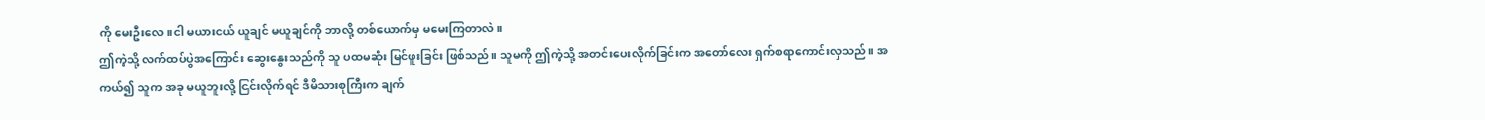ကို မေးဦးလေ။ငါ မယားငယ် ယူချင် မယူချင်ကို ဘာလို့ တစ်ယောက်မှ မမေးကြတာလဲ။
ဤကဲ့သို့ လက်ထပ်ပွဲအကြောင်း ဆွေးနွေးသည်ကို သူ ပထမဆုံး မြင်ဖူးခြင်း ဖြစ်သည်။ သူမကို ဤကဲ့သို့ အတင်းပေးလိုက်ခြင်းက အတော်လေး ရှက်စရာကောင်းလှသည်။ အကယ်၍ သူက အခု မယူဘူးလို့ ငြင်းလိုက်ရင် ဒီမိသားစုကြီးက ချက်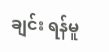ချင်း ရန်မူ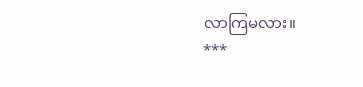လာကြမလား။
***